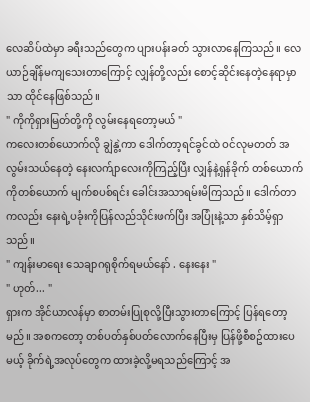လေဆိပ်ထဲမှာ ခရီးသည်တွေက ပျားပန်းခတ် သွားလာနေကြသည်။ လေယာဉ်ချိန်မကျသေးတာကြောင့် လျှန်တို့လည်း စောင့်ဆိုင်းနေတဲ့နေရာမှာသာ ထိုင်နေဖြစ်သည်။
" ကိုကိုရှားမြတ်တို့ကို လွမ်းနေရတော့မယ် "
ကလေးတစ်ယောက်လို ချွဲနွဲ့ကာ ဒေါက်တာ့ရင်ခွင်ထဲ ဝင်လုမတတ် အလွမ်းသယ်နေတဲ့ နေးလက်ျာလေးကိုကြည့်ပြီး လျှန်နဲ့ရှန်ခိုက် တစ်ယောက်ကိုတစ်ယောက် မျက်စပစ်ရင်း ခေါင်းအသာရမ်းမိကြသည်။ ဒေါက်တာကလည်း နေးရဲ့ပခုံးကိုပြန်လည်သိုင်းဖက်ပြီး အပြုံးနဲ့သာ နှစ်သိမ့်ရှာသည်။
" ကျန်းမာရေး သေချာဂရုစိုက်ရမယ်နော် . နေးနေး "
" ဟုတ်... "
ရှားက အိုင်ယာလန်မှာ စာတမ်းပြုစုလို့ပြီးသွားတာကြောင့် ပြန်ရတော့မည်။ အစကတော့ တစ်ပတ်နှစ်ပတ်လောက်နေပြီးမှ ပြန်ဖို့စီစဥ်ထားပေမယ့် ခိုက်ရဲ့အလုပ်တွေက ထားခဲ့လို့မရသည်ကြောင့် အ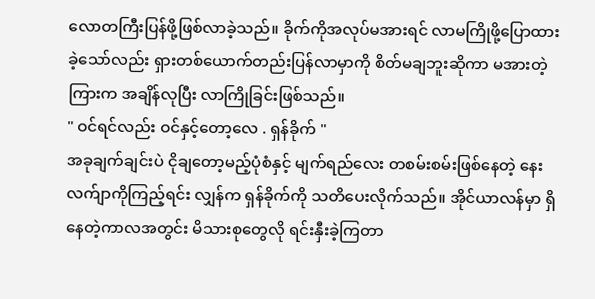လောတကြီးပြန်ဖို့ဖြစ်လာခဲ့သည်။ ခိုက်ကိုအလုပ်မအားရင် လာမကြိုဖို့ပြောထားခဲ့သော်လည်း ရှားတစ်ယောက်တည်းပြန်လာမှာကို စိတ်မချဘူးဆိုကာ မအားတဲ့ကြားက အချိန်လုပြီး လာကြိုခြင်းဖြစ်သည်။
" ဝင်ရင်လည်း ဝင်နှင့်တော့လေ . ရှန်ခိုက် "
အခုချက်ချင်းပဲ ငိုချတော့မည့်ပုံစံနှင့် မျက်ရည်လေး တစမ်းစမ်းဖြစ်နေတဲ့ နေးလက်ျာကိုကြည့်ရင်း လျှန်က ရှန်ခိုက်ကို သတိပေးလိုက်သည်။ အိုင်ယာလန်မှာ ရှိနေတဲ့ကာလအတွင်း မိသားစုတွေလို ရင်းနှီးခဲ့ကြတာ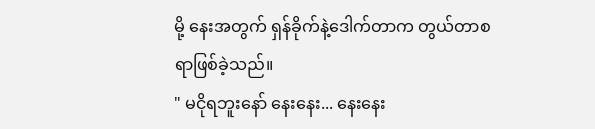မို့ နေးအတွက် ရှန်ခိုက်နဲ့ဒေါက်တာက တွယ်တာစရာဖြစ်ခဲ့သည်။
" မငိုရဘူးနော် နေးနေး... နေးနေး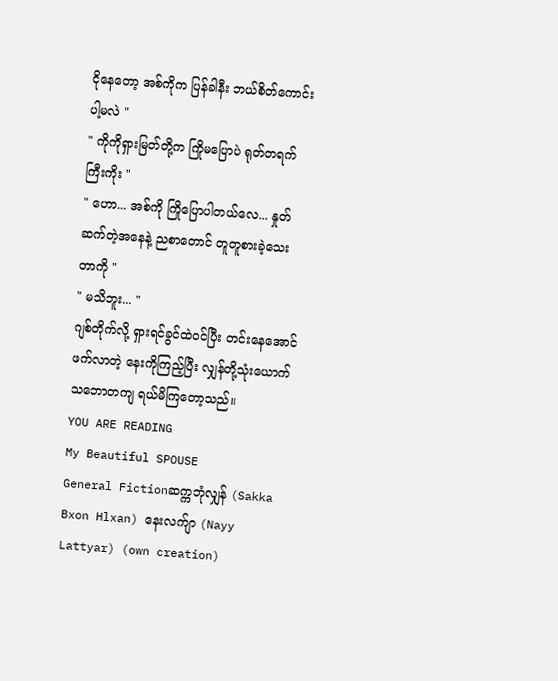ငိုနေတော့ အစ်ကိုက ပြန်ခါနီး ဘယ်စိတ်ကောင်းပါ့မလဲ "
" ကိုကိုရှားမြတ်တို့က ကြိုမပြောပဲ ရုတ်တရက်ကြီးကိုး "
" ဟော... အစ်ကို ကြိုပြောပါတယ်လေ... နှုတ်ဆက်တဲ့အနေနဲ့ ညစာတောင် တူတူစားခဲ့သေးတာကို "
" မသိဘူး... "
ဂျစ်တိုက်လို့ ရှားရင်ခွင်ထဲဝင်ပြီး တင်းနေအောင်ဖက်လာတဲ့ နေးကိုကြည့်ပြီး လျှန်တို့သုံးယောက် သဘောတကျ ရယ်မိကြတော့သည်။
YOU ARE READING
My Beautiful SPOUSE
General Fictionဆက္ကဘုံလျှန် (Sakka Bxon Hlxan) နေးလက်ျာ (Nayy Lattyar) (own creation)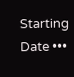Starting Date •••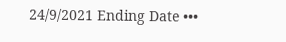24/9/2021 Ending Date •••